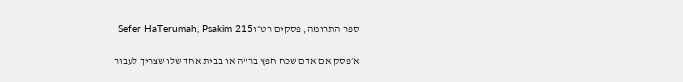ספר התרומה, פסקים רט״וSefer HaTerumah, Psakim 215

א׳פסק אם אדם שכח חפץ בר"ה או בבית אחד שלו שצריך לעבור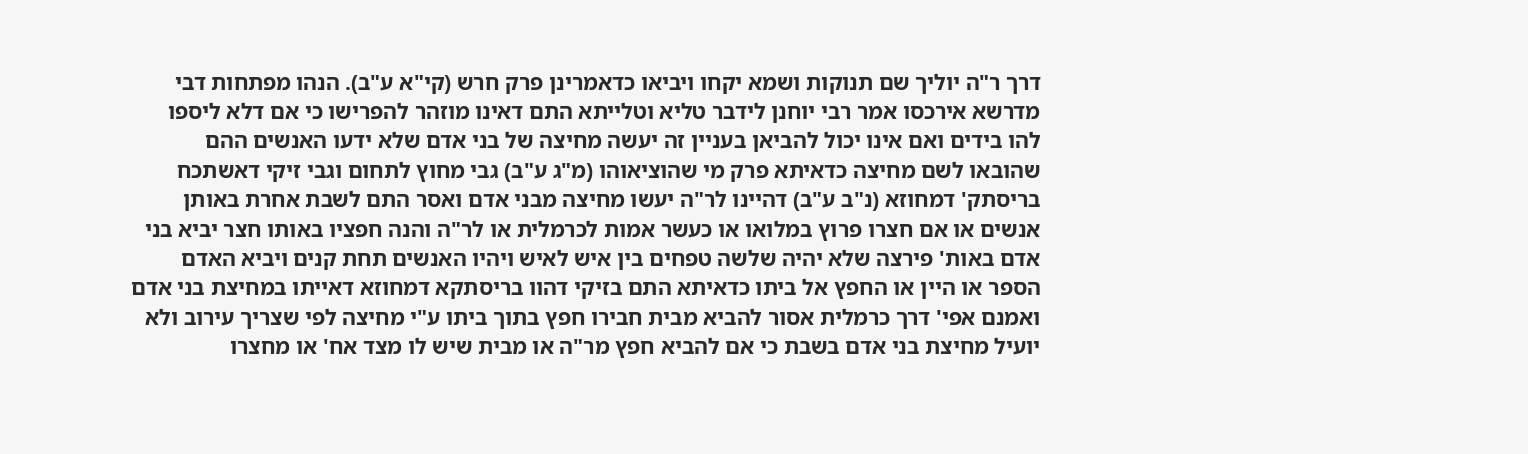דרך ר"ה יוליך שם תנוקות ושמא יקחו ויביאו כדאמרינן פרק חרש (קי"א ע"ב). הנהו מפתחות דבי מדרשא אירכסו אמר רבי יוחנן לידבר טליא וטלייתא התם דאינו מוזהר להפרישו כי אם דלא ליספו להו בידים ואם אינו יכול להביאן בעניין זה יעשה מחיצה של בני אדם שלא ידעו האנשים ההם שהובאו לשם מחיצה כדאיתא פרק מי שהוציאוהו (מ"ג ע"ב) גבי מחוץ לתחום וגבי זיקי דאשתכח בריסתק' דמחוזא (נ"ב ע"ב) דהיינו לר"ה יעשו מחיצה מבני אדם ואסר התם לשבת אחרת באותן אנשים או אם חצרו פרוץ במלואו או כעשר אמות לכרמלית או לר"ה והנה חפציו באותו חצר יביא בני אדם באות' פירצה שלא יהיה שלשה טפחים בין איש לאיש ויהיו האנשים תחת קנים ויביא האדם הספר או היין או החפץ אל ביתו כדאיתא התם בזיקי דהוו בריסתקא דמחוזא דאייתו במחיצת בני אדם ואמנם אפי' דרך כרמלית אסור להביא מבית חבירו חפץ בתוך ביתו ע"י מחיצה לפי שצריך עירוב ולא יועיל מחיצת בני אדם בשבת כי אם להביא חפץ מר"ה או מבית שיש לו מצד אח' או מחצרו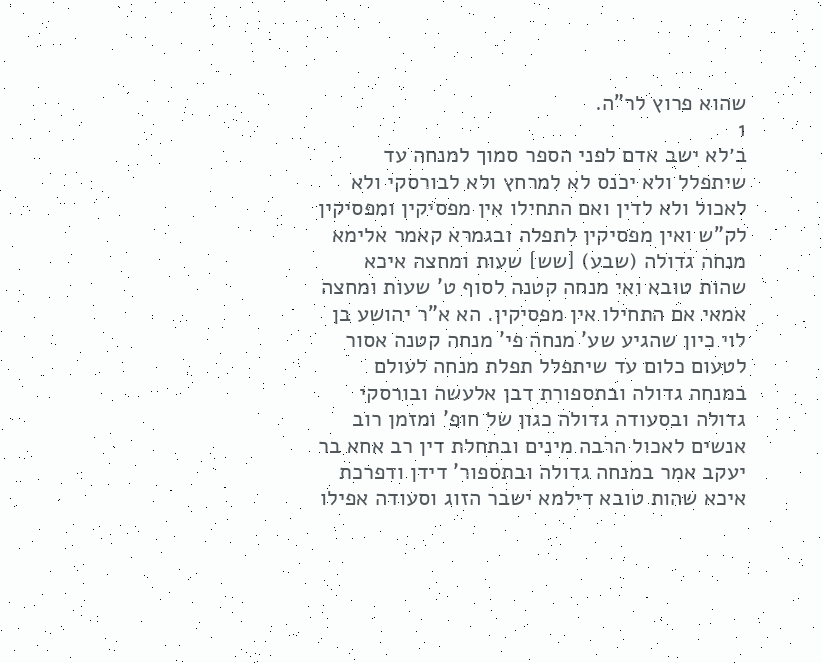שהוא פרוץ לר"ה.
1
ב׳לא ישב אדם לפני הספר סמוך למנחה עד שיתפלל ולא יכנס לא למרחץ ולא לבורסקי ולא לאכול ולא לדין ואם התחילו אין מפסיקין ומפסיקין לק"ש ואין מפסיקין לתפלה ובגמרא קאמר אלימא מנחה גדולה (שבע) [שש] שעות ומחצה איכא שהות טובא ואי מנחה קטנה לסוף ט' שעות ומחצה אמאי אם התחילו אין מפסיקין. הא א"ר יהושע בן לוי כיון שהגיע שע' מנחה פי' מנחה קטנה אסור לטעום כלום עד שיתפלל תפלת מנחה לעולם במנחה גדולה ובתספורת דבן אלעשה ובורסקי גדולה ובסעודה גדולה כגון של חופ' ומזמן רוב אנשים לאכול הרבה מינים ובתחלת דין רב אחא בר יעקב אמר במנחה גדולה ובתספור' דידן ודפרכת איכא שהות טובא דילמא ישבר הזוג וסעודה אפילו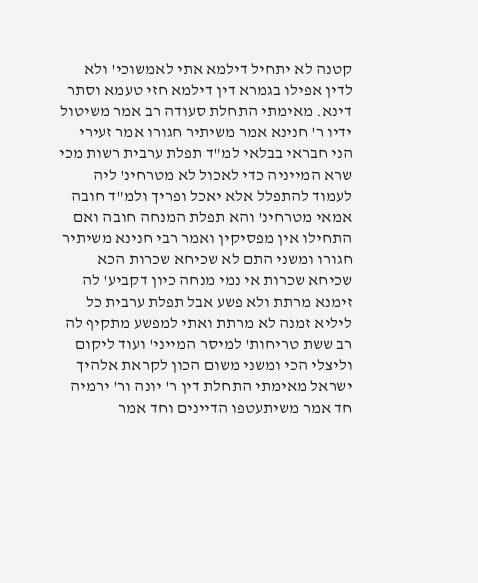קטנה לא יתחיל דילמא אתי לאמשוכי' ולא לדין אפילו בגמרא דין דילמא חזי טעמא וסתר דינא. מאימתי התחלת סעודה רב אמר משיטול ידיו ר' חנינא אמר משיתיר חגורו אמר זעירי הני חבראי בבלאי למ"ד תפלת ערבית רשות מכי שרא המייניה כדי לאכול לא מטרחינ' ליה לעמוד להתפלל אלא יאכל ופריך ולמ"ד חובה אמאי מטרחינ' והא תפלת המנחה חובה ואם התחילו אין מפסיקין ואמר רבי חנינא משיתיר חגורו ומשני התם לא שכיחא שכרות הכא שכיחא שכרות אי נמי מנחה כיון דקביע' לה זימנא מרתת ולא פשע אבל תפלת ערבית כל ליליא זמנה לא מרתת ואתי למפשע מתקיף לה רב ששת טריחות' למיסר המייני' ועוד ליקום וליצלי הכי ומשני משום הכון לקראת אלהיך ישראל מאימתי התחלת דין ר' יונה ור' ירמיה חד אמר משיתעטפו הדיינים וחד אמר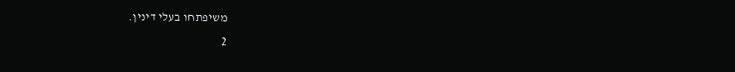משיפתחו בעלי דינין.
2